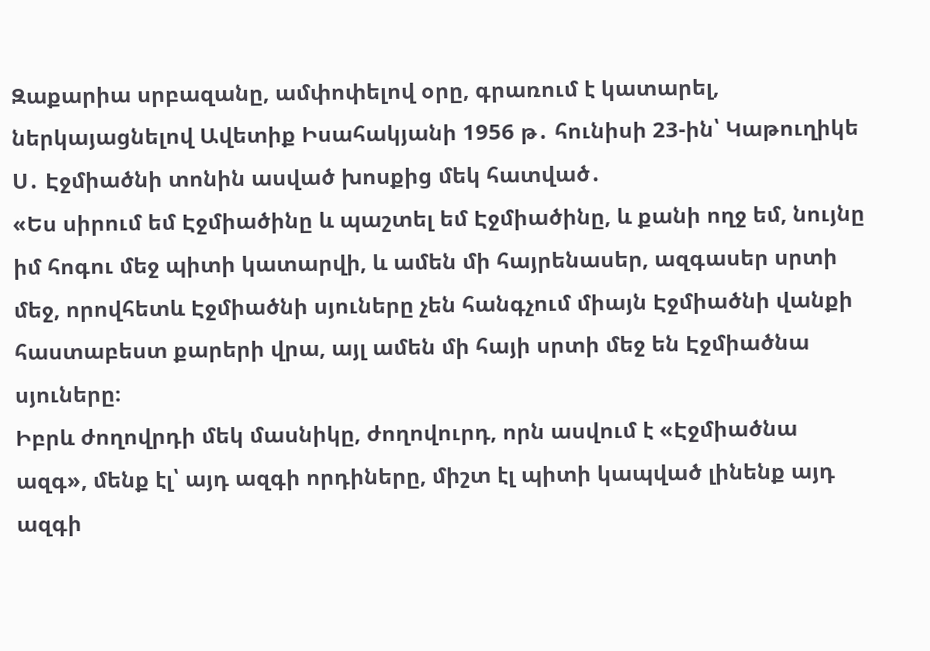Զաքարիա սրբազանը, ամփոփելով օրը, գրառում է կատարել, ներկայացնելով Ավետիք Իսահակյանի 1956 թ․ հունիսի 23-ին՝ Կաթուղիկե Ս․ Էջմիածնի տոնին ասված խոսքից մեկ հատված․
«Ես սիրում եմ Էջմիածինը և պաշտել եմ Էջմիածինը, և քանի ողջ եմ, նույնը իմ հոգու մեջ պիտի կատարվի, և ամեն մի հայրենասեր, ազգասեր սրտի մեջ, որովհետև Էջմիածնի սյուները չեն հանգչում միայն Էջմիածնի վանքի հաստաբեստ քարերի վրա, այլ ամեն մի հայի սրտի մեջ են Էջմիածնա սյուները։
Իբրև ժողովրդի մեկ մասնիկը, ժողովուրդ, որն ասվում է «Էջմիածնա ազգ», մենք էլ՝ այդ ազգի որդիները, միշտ էլ պիտի կապված լինենք այդ ազգի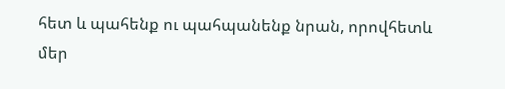հետ և պահենք ու պահպանենք նրան, որովհետև մեր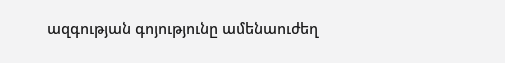ազգության գոյությունը ամենաուժեղ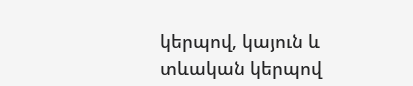կերպով, կայուն և տևական կերպով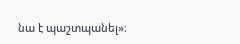նա է պաշտպանել»։